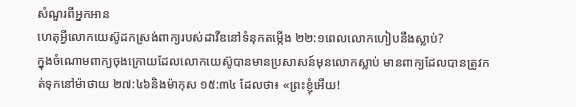សំណួរពីអ្នកអាន
ហេតុអ្វីលោកយេស៊ូដកស្រង់ពាក្យរបស់ដាវីឌនៅទំនុកតម្កើង ២២:១ពេលលោកហៀបនឹងស្លាប់?
ក្នុងចំណោមពាក្យចុងក្រោយដែលលោកយេស៊ូបានមានប្រសាសន៍មុនលោកស្លាប់ មានពាក្យដែលបានត្រូវកត់ទុកនៅម៉ាថាយ ២៧:៤៦និងម៉ាកុស ១៥:៣៤ ដែលថា៖ «ព្រះខ្ញុំអើយ!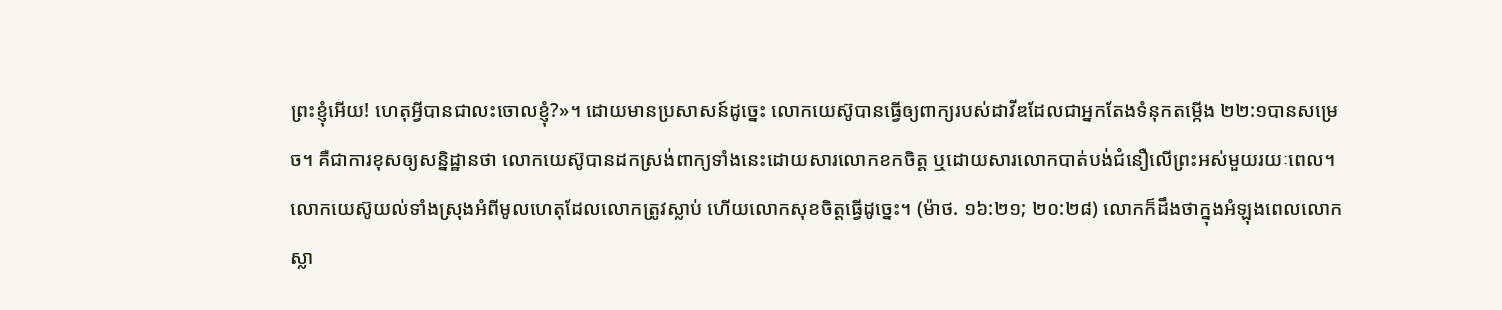ព្រះខ្ញុំអើយ! ហេតុអ្វីបានជាលះចោលខ្ញុំ?»។ ដោយមានប្រសាសន៍ដូច្នេះ លោកយេស៊ូបានធ្វើឲ្យពាក្យរបស់ដាវីឌដែលជាអ្នកតែងទំនុកតម្កើង ២២:១បានសម្រេច។ គឺជាការខុសឲ្យសន្និដ្ឋានថា លោកយេស៊ូបានដកស្រង់ពាក្យទាំងនេះដោយសារលោកខកចិត្ត ឬដោយសារលោកបាត់បង់ជំនឿលើព្រះអស់មួយរយៈពេល។ លោកយេស៊ូយល់ទាំងស្រុងអំពីមូលហេតុដែលលោកត្រូវស្លាប់ ហើយលោកសុខចិត្តធ្វើដូច្នេះ។ (ម៉ាថ. ១៦:២១; ២០:២៨) លោកក៏ដឹងថាក្នុងអំឡុងពេលលោកស្លា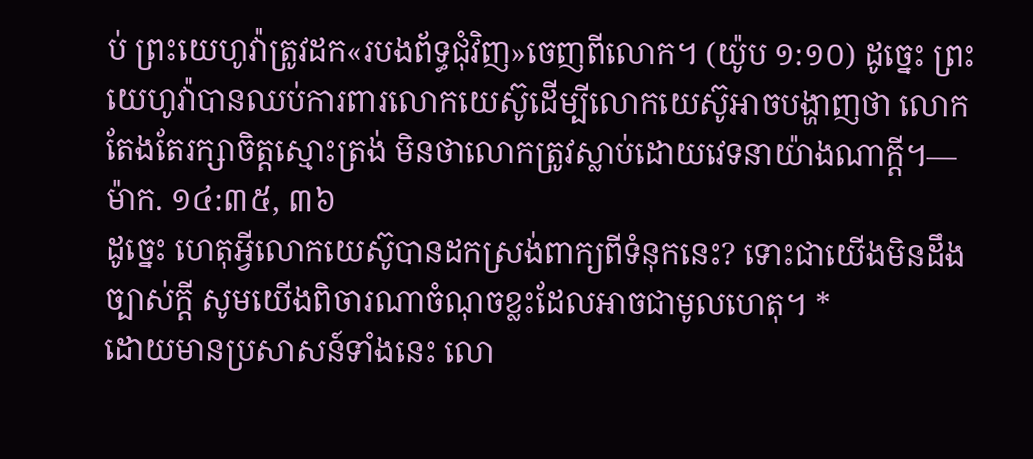ប់ ព្រះយេហូវ៉ាត្រូវដក«របងព័ទ្ធជុំវិញ»ចេញពីលោក។ (យ៉ូប ១:១០) ដូច្នេះ ព្រះយេហូវ៉ាបានឈប់ការពារលោកយេស៊ូដើម្បីលោកយេស៊ូអាចបង្ហាញថា លោកតែងតែរក្សាចិត្តស្មោះត្រង់ មិនថាលោកត្រូវស្លាប់ដោយវេទនាយ៉ាងណាក្ដី។—ម៉ាក. ១៤:៣៥, ៣៦
ដូច្នេះ ហេតុអ្វីលោកយេស៊ូបានដកស្រង់ពាក្យពីទំនុកនេះ? ទោះជាយើងមិនដឹងច្បាស់ក្ដី សូមយើងពិចារណាចំណុចខ្លះដែលអាចជាមូលហេតុ។ *
ដោយមានប្រសាសន៍ទាំងនេះ លោ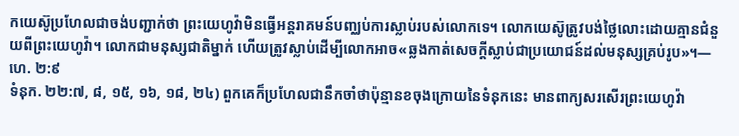កយេស៊ូប្រហែលជាចង់បញ្ជាក់ថា ព្រះយេហូវ៉ាមិនធ្វើអន្តរាគមន៍បញ្ឈប់ការស្លាប់របស់លោកទេ។ លោកយេស៊ូត្រូវបង់ថ្លៃលោះដោយគ្មានជំនួយពីព្រះយេហូវ៉ា។ លោកជាមនុស្សជាតិម្នាក់ ហើយត្រូវស្លាប់ដើម្បីលោកអាច«ឆ្លងកាត់សេចក្ដីស្លាប់ជាប្រយោជន៍ដល់មនុស្សគ្រប់រូប»។—ហេ. ២:៩
ទំនុក. ២២:៧, ៨, ១៥, ១៦, ១៨, ២៤) ពួកគេក៏ប្រហែលជានឹកចាំថាប៉ុន្មានខចុងក្រោយនៃទំនុកនេះ មានពាក្យសរសើរព្រះយេហូវ៉ា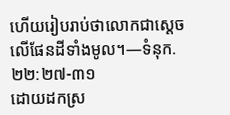ហើយរៀបរាប់ថាលោកជាស្ដេចលើផែនដីទាំងមូល។—ទំនុក. ២២:២៧-៣១
ដោយដកស្រ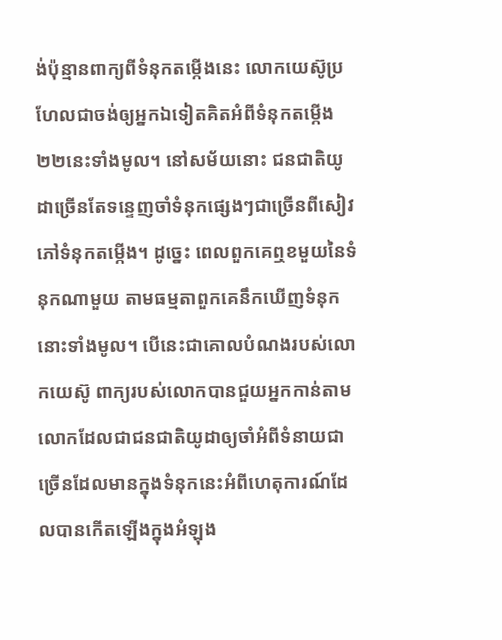ង់ប៉ុន្មានពាក្យពីទំនុកតម្កើងនេះ លោកយេស៊ូប្រហែលជាចង់ឲ្យអ្នកឯទៀតគិតអំពីទំនុកតម្កើង ២២នេះទាំងមូល។ នៅសម័យនោះ ជនជាតិយូដាច្រើនតែទន្ទេញចាំទំនុកផ្សេងៗជាច្រើនពីសៀវភៅទំនុកតម្កើង។ ដូច្នេះ ពេលពួកគេឮខមួយនៃទំនុកណាមួយ តាមធម្មតាពួកគេនឹកឃើញទំនុកនោះទាំងមូល។ បើនេះជាគោលបំណងរបស់លោកយេស៊ូ ពាក្យរបស់លោកបានជួយអ្នកកាន់តាមលោកដែលជាជនជាតិយូដាឲ្យចាំអំពីទំនាយជាច្រើនដែលមានក្នុងទំនុកនេះអំពីហេតុការណ៍ដែលបានកើតឡើងក្នុងអំឡុង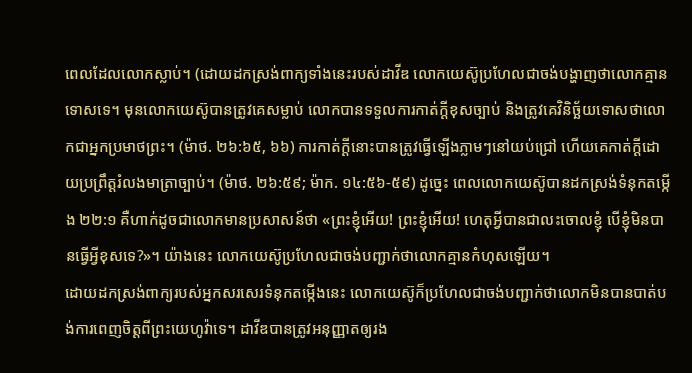ពេលដែលលោកស្លាប់។ (ដោយដកស្រង់ពាក្យទាំងនេះរបស់ដាវីឌ លោកយេស៊ូប្រហែលជាចង់បង្ហាញថាលោកគ្មានទោសទេ។ មុនលោកយេស៊ូបានត្រូវគេសម្លាប់ លោកបានទទួលការកាត់ក្ដីខុសច្បាប់ និងត្រូវគេវិនិច្ឆ័យទោសថាលោកជាអ្នកប្រមាថព្រះ។ (ម៉ាថ. ២៦:៦៥, ៦៦) ការកាត់ក្ដីនោះបានត្រូវធ្វើឡើងភ្លាមៗនៅយប់ជ្រៅ ហើយគេកាត់ក្ដីដោយប្រព្រឹត្តរំលងមាត្រាច្បាប់។ (ម៉ាថ. ២៦:៥៩; ម៉ាក. ១៤:៥៦-៥៩) ដូច្នេះ ពេលលោកយេស៊ូបានដកស្រង់ទំនុកតម្កើង ២២:១ គឺហាក់ដូចជាលោកមានប្រសាសន៍ថា «ព្រះខ្ញុំអើយ! ព្រះខ្ញុំអើយ! ហេតុអ្វីបានជាលះចោលខ្ញុំ បើខ្ញុំមិនបានធ្វើអ្វីខុសទេ?»។ យ៉ាងនេះ លោកយេស៊ូប្រហែលជាចង់បញ្ជាក់ថាលោកគ្មានកំហុសឡើយ។
ដោយដកស្រង់ពាក្យរបស់អ្នកសរសេរទំនុកតម្កើងនេះ លោកយេស៊ូក៏ប្រហែលជាចង់បញ្ជាក់ថាលោកមិនបានបាត់បង់ការពេញចិត្តពីព្រះយេហូវ៉ាទេ។ ដាវីឌបានត្រូវអនុញ្ញាតឲ្យរង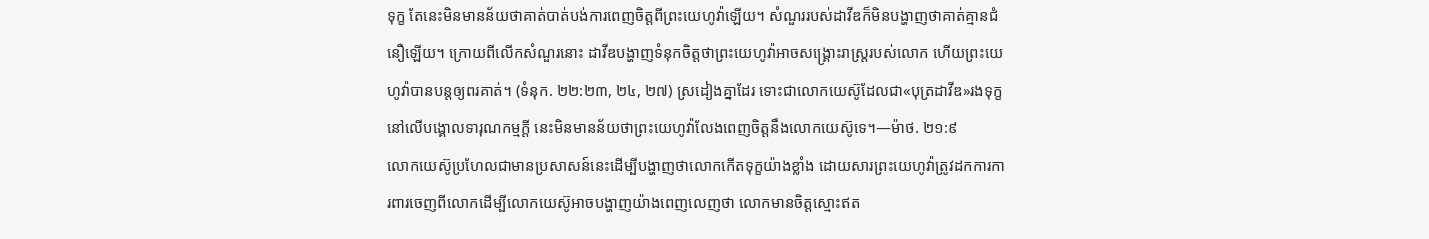ទុក្ខ តែនេះមិនមានន័យថាគាត់បាត់បង់ការពេញចិត្តពីព្រះយេហូវ៉ាឡើយ។ សំណួររបស់ដាវីឌក៏មិនបង្ហាញថាគាត់គ្មានជំនឿឡើយ។ ក្រោយពីលើកសំណួរនោះ ដាវីឌបង្ហាញទំនុកចិត្តថាព្រះយេហូវ៉ាអាចសង្គ្រោះរាស្ត្ររបស់លោក ហើយព្រះយេហូវ៉ាបានបន្តឲ្យពរគាត់។ (ទំនុក. ២២:២៣, ២៤, ២៧) ស្រដៀងគ្នាដែរ ទោះជាលោកយេស៊ូដែលជា«បុត្រដាវីឌ»រងទុក្ខនៅលើបង្គោលទារុណកម្មក្ដី នេះមិនមានន័យថាព្រះយេហូវ៉ាលែងពេញចិត្តនឹងលោកយេស៊ូទេ។—ម៉ាថ. ២១:៩
លោកយេស៊ូប្រហែលជាមានប្រសាសន៍នេះដើម្បីបង្ហាញថាលោកកើតទុក្ខយ៉ាងខ្លាំង ដោយសារព្រះយេហូវ៉ាត្រូវដកការការពារចេញពីលោកដើម្បីលោកយេស៊ូអាចបង្ហាញយ៉ាងពេញលេញថា លោកមានចិត្តស្មោះឥត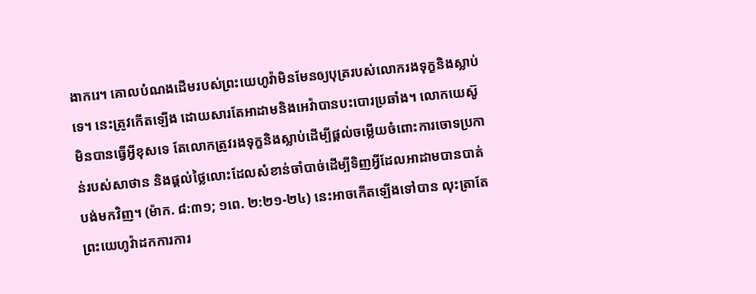ងាករេ។ គោលបំណងដើមរបស់ព្រះយេហូវ៉ាមិនមែនឲ្យបុត្ររបស់លោករងទុក្ខនិងស្លាប់ទេ។ នេះត្រូវកើតឡើង ដោយសារតែអាដាមនិងអេវ៉ាបានបះបោរប្រឆាំង។ លោកយេស៊ូមិនបានធ្វើអ្វីខុសទេ តែលោកត្រូវរងទុក្ខនិងស្លាប់ដើម្បីផ្ដល់ចម្លើយចំពោះការចោទប្រកាន់របស់សាថាន និងផ្ដល់ថ្លៃលោះដែលសំខាន់ចាំបាច់ដើម្បីទិញអ្វីដែលអាដាមបានបាត់បង់មកវិញ។ (ម៉ាក. ៨:៣១; ១ពេ. ២:២១-២៤) នេះអាចកើតឡើងទៅបាន លុះត្រាតែព្រះយេហូវ៉ាដកការការ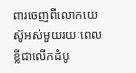ពារចេញពីលោកយេស៊ូអស់មួយរយៈពេលខ្លីជាលើកដំបូ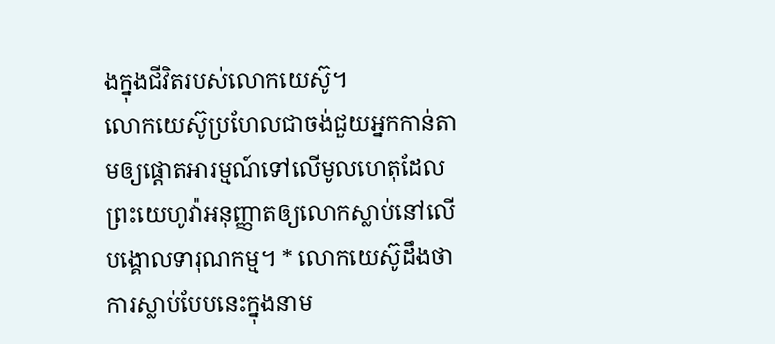ងក្នុងជីវិតរបស់លោកយេស៊ូ។
លោកយេស៊ូប្រហែលជាចង់ជួយអ្នកកាន់តាមឲ្យផ្ដោតអារម្មណ៍ទៅលើមូលហេតុដែលព្រះយេហូវ៉ាអនុញ្ញាតឲ្យលោកស្លាប់នៅលើបង្គោលទារុណកម្ម។ * លោកយេស៊ូដឹងថាការស្លាប់បែបនេះក្នុងនាម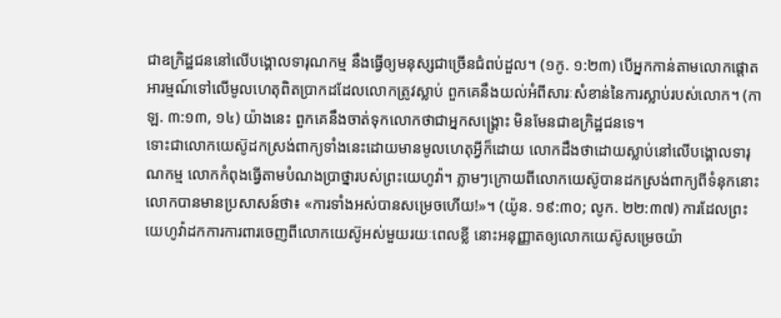ជាឧក្រិដ្ឋជននៅលើបង្គោលទារុណកម្ម នឹងធ្វើឲ្យមនុស្សជាច្រើនជំពប់ដួល។ (១កូ. ១:២៣) បើអ្នកកាន់តាមលោកផ្ដោតអារម្មណ៍ទៅលើមូលហេតុពិតប្រាកដដែលលោកត្រូវស្លាប់ ពួកគេនឹងយល់អំពីសារៈសំខាន់នៃការស្លាប់របស់លោក។ (កាឡ. ៣:១៣, ១៤) យ៉ាងនេះ ពួកគេនឹងចាត់ទុកលោកថាជាអ្នកសង្គ្រោះ មិនមែនជាឧក្រិដ្ឋជនទេ។
ទោះជាលោកយេស៊ូដកស្រង់ពាក្យទាំងនេះដោយមានមូលហេតុអ្វីក៏ដោយ លោកដឹងថាដោយស្លាប់នៅលើបង្គោលទារុណកម្ម លោកកំពុងធ្វើតាមបំណងប្រាថ្នារបស់ព្រះយេហូវ៉ា។ ភ្លាមៗក្រោយពីលោកយេស៊ូបានដកស្រង់ពាក្យពីទំនុកនោះ លោកបានមានប្រសាសន៍ថា៖ «ការទាំងអស់បានសម្រេចហើយ!»។ (យ៉ូន. ១៩:៣០; លូក. ២២:៣៧) ការដែលព្រះយេហូវ៉ាដកការការពារចេញពីលោកយេស៊ូអស់មួយរយៈពេលខ្លី នោះអនុញ្ញាតឲ្យលោកយេស៊ូសម្រេចយ៉ា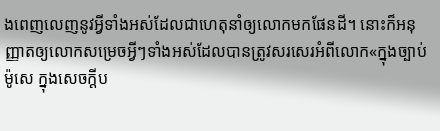ងពេញលេញនូវអ្វីទាំងអស់ដែលជាហេតុនាំឲ្យលោកមកផែនដី។ នោះក៏អនុញ្ញាតឲ្យលោកសម្រេចអ្វីៗទាំងអស់ដែលបានត្រូវសរសេរអំពីលោក«ក្នុងច្បាប់ម៉ូសេ ក្នុងសេចក្ដីប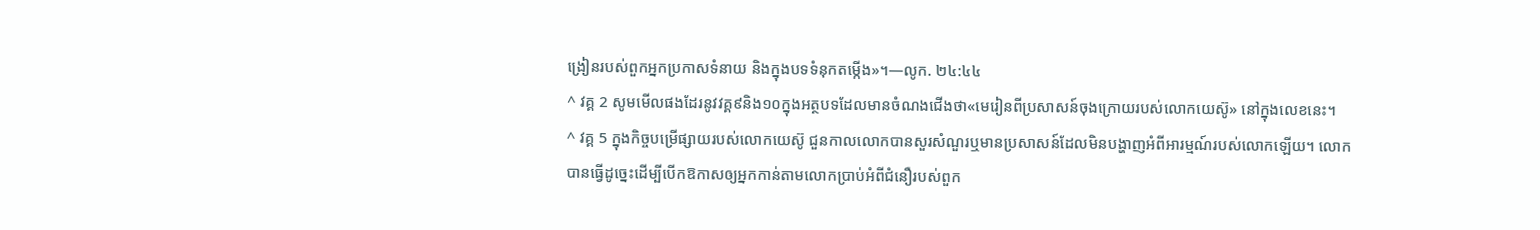ង្រៀនរបស់ពួកអ្នកប្រកាសទំនាយ និងក្នុងបទទំនុកតម្កើង»។—លូក. ២៤:៤៤
^ វគ្គ 2 សូមមើលផងដែរនូវវគ្គ៩និង១០ក្នុងអត្ថបទដែលមានចំណងជើងថា«មេរៀនពីប្រសាសន៍ចុងក្រោយរបស់លោកយេស៊ូ» នៅក្នុងលេខនេះ។
^ វគ្គ 5 ក្នុងកិច្ចបម្រើផ្សាយរបស់លោកយេស៊ូ ជួនកាលលោកបានសួរសំណួរឬមានប្រសាសន៍ដែលមិនបង្ហាញអំពីអារម្មណ៍របស់លោកឡើយ។ លោកបានធ្វើដូច្នេះដើម្បីបើកឱកាសឲ្យអ្នកកាន់តាមលោកប្រាប់អំពីជំនឿរបស់ពួក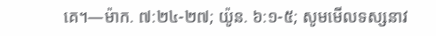គេ។—ម៉ាក. ៧:២៤-២៧; យ៉ូន. ៦:១-៥; សូមមើលទស្សនាវ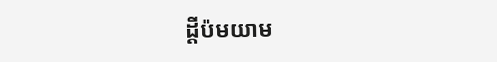ដ្ដីប៉មយាម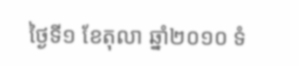ថ្ងៃទី១ ខែតុលា ឆ្នាំ២០១០ ទំ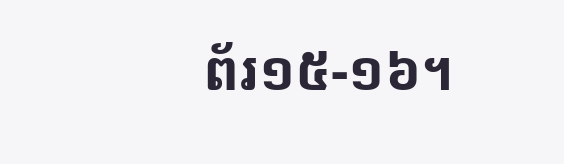ព័រ១៥-១៦។